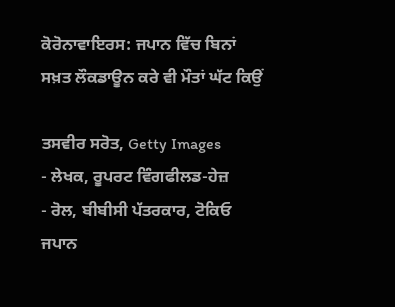ਕੋਰੋਨਾਵਾਇਰਸ: ਜਪਾਨ ਵਿੱਚ ਬਿਨਾਂ ਸਖ਼ਤ ਲੌਕਡਾਊਨ ਕਰੇ ਵੀ ਮੌਤਾਂ ਘੱਟ ਕਿਉਂ

ਤਸਵੀਰ ਸਰੋਤ, Getty Images
- ਲੇਖਕ, ਰੂਪਰਟ ਵਿੰਗਫੀਲਡ-ਹੇਜ਼
- ਰੋਲ, ਬੀਬੀਸੀ ਪੱਤਰਕਾਰ, ਟੋਕਿਓ
ਜਪਾਨ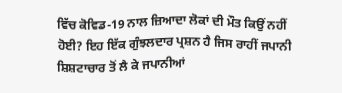ਵਿੱਚ ਕੋਵਿਡ-19 ਨਾਲ ਜ਼ਿਆਦਾ ਲੋਕਾਂ ਦੀ ਮੌਤ ਕਿਉਂ ਨਹੀਂ ਹੋਈ? ਇਹ ਇੱਕ ਗੁੰਝਲਦਾਰ ਪ੍ਰਸ਼ਨ ਹੈ ਜਿਸ ਰਾਹੀਂ ਜਪਾਨੀ ਸ਼ਿਸ਼ਟਾਚਾਰ ਤੋਂ ਲੈ ਕੇ ਜਪਾਨੀਆਂ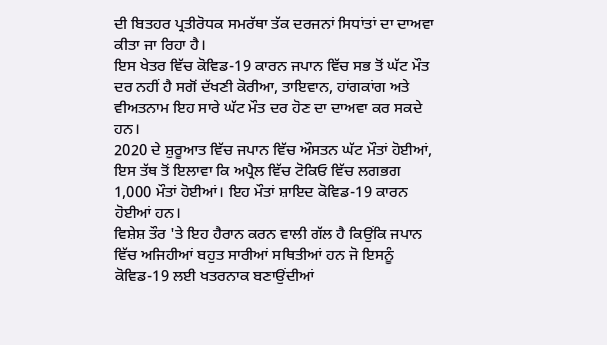ਦੀ ਬਿਤਹਰ ਪ੍ਰਤੀਰੋਧਕ ਸਮਰੱਥਾ ਤੱਕ ਦਰਜਨਾਂ ਸਿਧਾਂਤਾਂ ਦਾ ਦਾਅਵਾ ਕੀਤਾ ਜਾ ਰਿਹਾ ਹੈ।
ਇਸ ਖੇਤਰ ਵਿੱਚ ਕੋਵਿਡ-19 ਕਾਰਨ ਜਪਾਨ ਵਿੱਚ ਸਭ ਤੋਂ ਘੱਟ ਮੌਤ ਦਰ ਨਹੀਂ ਹੈ ਸਗੋਂ ਦੱਖਣੀ ਕੋਰੀਆ, ਤਾਇਵਾਨ, ਹਾਂਗਕਾਂਗ ਅਤੇ ਵੀਅਤਨਾਮ ਇਹ ਸਾਰੇ ਘੱਟ ਮੌਤ ਦਰ ਹੋਣ ਦਾ ਦਾਅਵਾ ਕਰ ਸਕਦੇ ਹਨ।
2020 ਦੇ ਸ਼ੁਰੂਆਤ ਵਿੱਚ ਜਪਾਨ ਵਿੱਚ ਔਸਤਨ ਘੱਟ ਮੌਤਾਂ ਹੋਈਆਂ, ਇਸ ਤੱਥ ਤੋਂ ਇਲਾਵਾ ਕਿ ਅਪ੍ਰੈਲ ਵਿੱਚ ਟੋਕਿਓ ਵਿੱਚ ਲਗਭਗ 1,000 ਮੌਤਾਂ ਹੋਈਆਂ। ਇਹ ਮੌਤਾਂ ਸ਼ਾਇਦ ਕੋਵਿਡ-19 ਕਾਰਨ ਹੋਈਆਂ ਹਨ।
ਵਿਸ਼ੇਸ਼ ਤੌਰ 'ਤੇ ਇਹ ਹੈਰਾਨ ਕਰਨ ਵਾਲੀ ਗੱਲ ਹੈ ਕਿਉਂਕਿ ਜਪਾਨ ਵਿੱਚ ਅਜਿਹੀਆਂ ਬਹੁਤ ਸਾਰੀਆਂ ਸਥਿਤੀਆਂ ਹਨ ਜੋ ਇਸਨੂੰ ਕੋਵਿਡ-19 ਲਈ ਖਤਰਨਾਕ ਬਣਾਉਂਦੀਆਂ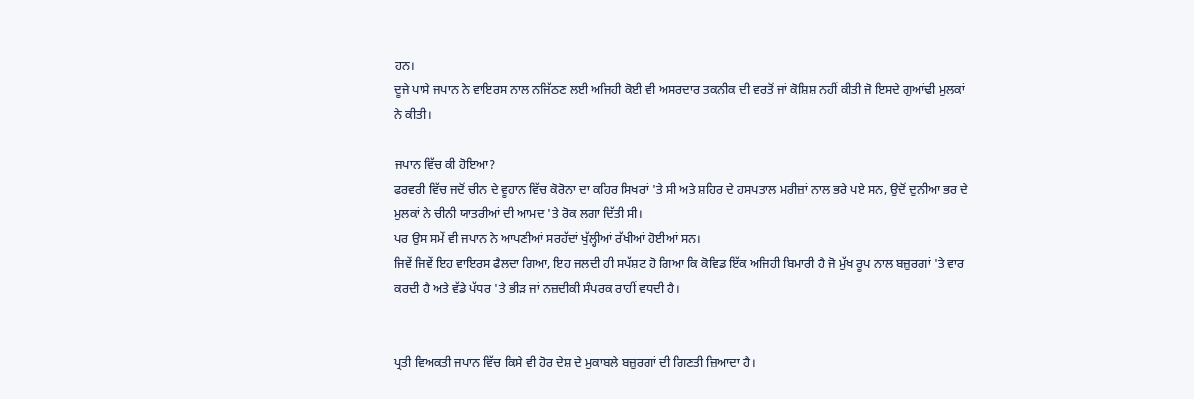ਹਨ।
ਦੂਜੇ ਪਾਸੇ ਜਪਾਨ ਨੇ ਵਾਇਰਸ ਨਾਲ ਨਜਿੱਠਣ ਲਈ ਅਜਿਹੀ ਕੋਈ ਵੀ ਅਸਰਦਾਰ ਤਕਨੀਕ ਦੀ ਵਰਤੋਂ ਜਾਂ ਕੋਸ਼ਿਸ਼ ਨਹੀਂ ਕੀਤੀ ਜੋ ਇਸਦੇ ਗੁਆਂਢੀ ਮੁਲਕਾਂ ਨੇ ਕੀਤੀ।

ਜਪਾਨ ਵਿੱਚ ਕੀ ਹੋਇਆ?
ਫਰਵਰੀ ਵਿੱਚ ਜਦੋਂ ਚੀਨ ਦੇ ਵੂਹਾਨ ਵਿੱਚ ਕੋਰੋਨਾ ਦਾ ਕਹਿਰ ਸਿਖਰਾਂ 'ਤੇ ਸੀ ਅਤੇ ਸ਼ਹਿਰ ਦੇ ਹਸਪਤਾਲ ਮਰੀਜ਼ਾਂ ਨਾਲ ਭਰੇ ਪਏ ਸਨ, ਉਦੋਂ ਦੁਨੀਆ ਭਰ ਦੇ ਮੁਲਕਾਂ ਨੇ ਚੀਨੀ ਯਾਤਰੀਆਂ ਦੀ ਆਮਦ 'ਤੇ ਰੋਕ ਲਗਾ ਦਿੱਤੀ ਸੀ।
ਪਰ ਉਸ ਸਮੇਂ ਵੀ ਜਪਾਨ ਨੇ ਆਪਣੀਆਂ ਸਰਹੱਦਾਂ ਖੁੱਲ੍ਹੀਆਂ ਰੱਖੀਆਂ ਹੋਈਆਂ ਸਨ।
ਜਿਵੇਂ ਜਿਵੇਂ ਇਹ ਵਾਇਰਸ ਫੈਲਦਾ ਗਿਆ, ਇਹ ਜਲਦੀ ਹੀ ਸਪੱਸ਼ਟ ਹੋ ਗਿਆ ਕਿ ਕੋਵਿਡ ਇੱਕ ਅਜਿਹੀ ਬਿਮਾਰੀ ਹੈ ਜੋ ਮੁੱਖ ਰੂਪ ਨਾਲ ਬਜ਼ੁਰਗਾਂ 'ਤੇ ਵਾਰ ਕਰਦੀ ਹੈ ਅਤੇ ਵੱਡੇ ਪੱਧਰ 'ਤੇ ਭੀੜ ਜਾਂ ਨਜ਼ਦੀਕੀ ਸੰਪਰਕ ਰਾਹੀਂ ਵਧਦੀ ਹੈ।


ਪ੍ਰਤੀ ਵਿਅਕਤੀ ਜਪਾਨ ਵਿੱਚ ਕਿਸੇ ਵੀ ਹੋਰ ਦੇਸ਼ ਦੇ ਮੁਕਾਬਲੇ ਬਜ਼ੁਰਗਾਂ ਦੀ ਗਿਣਤੀ ਜ਼ਿਆਦਾ ਹੈ।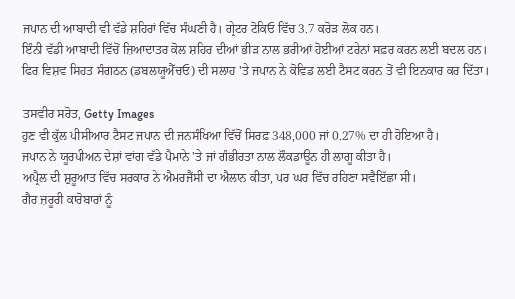ਜਪਾਨ ਦੀ ਆਬਾਦੀ ਵੀ ਵੱਡੇ ਸ਼ਹਿਰਾਂ ਵਿੱਚ ਸੰਘਣੀ ਹੈ। ਗ੍ਰੇਟਰ ਟੋਕਿਓ ਵਿੱਚ 3.7 ਕਰੋੜ ਲੋਕ ਹਨ।
ਇੰਨੀ ਵੱਡੀ ਆਬਾਦੀ ਵਿੱਚੋਂ ਜ਼ਿਆਦਾਤਰ ਕੋਲ ਸ਼ਹਿਰ ਦੀਆਂ ਭੀੜ ਨਾਲ ਭਰੀਆਂ ਹੋਈਆਂ ਟਰੇਨਾਂ ਸਫ਼ਰ ਕਰਨ ਲਈ ਬਦਲ ਹਨ।
ਫਿਰ ਵਿਸ਼ਵ ਸਿਹਤ ਸੰਗਠਨ (ਡਬਲਯੂਐੱਚਓ) ਦੀ ਸਲਾਹ 'ਤੇ ਜਪਾਨ ਨੇ ਕੋਵਿਡ ਲਈ ਟੈਸਟ ਕਰਨ ਤੋਂ ਵੀ ਇਨਕਾਰ ਕਰ ਦਿੱਤਾ।

ਤਸਵੀਰ ਸਰੋਤ, Getty Images
ਹੁਣ ਵੀ ਕੁੱਲ ਪੀਸੀਆਰ ਟੈਸਟ ਜਪਾਨ ਦੀ ਜਨਸੰਖਿਆ ਵਿੱਚੋਂ ਸਿਰਫ਼ 348,000 ਜਾਂ 0.27% ਦਾ ਹੀ ਹੋਇਆ ਹੈ।
ਜਪਾਨ ਨੇ ਯੂਰਪੀਅਨ ਦੇਸ਼ਾਂ ਵਾਂਗ ਵੱਡੇ ਪੈਮਾਨੇ 'ਤੇ ਜਾਂ ਗੰਭੀਰਤਾ ਨਾਲ ਲੌਕਡਾਊਨ ਹੀ ਲਾਗੂ ਕੀਤਾ ਹੈ।
ਅਪ੍ਰੈਲ ਦੀ ਸ਼ੁਰੂਆਤ ਵਿੱਚ ਸਰਕਾਰ ਨੇ ਐਮਰਜੈਂਸੀ ਦਾ ਐਲਾਨ ਕੀਤਾ, ਪਰ ਘਰ ਵਿੱਚ ਰਹਿਣਾ ਸਵੈਇੱਛਾ ਸੀ।
ਗੈਰ ਜ਼ਰੂਰੀ ਕਾਰੋਬਾਰਾਂ ਨੂੰ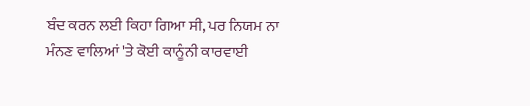ਬੰਦ ਕਰਨ ਲਈ ਕਿਹਾ ਗਿਆ ਸੀ, ਪਰ ਨਿਯਮ ਨਾ ਮੰਨਣ ਵਾਲਿਆਂ 'ਤੇ ਕੋਈ ਕਾਨੂੰਨੀ ਕਾਰਵਾਈ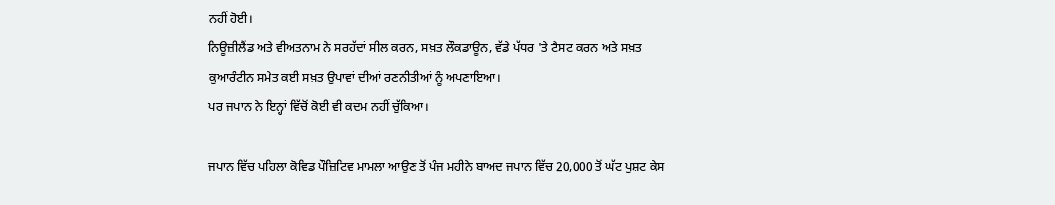ਨਹੀਂ ਹੋਈ।
ਨਿਊਜ਼ੀਲੈਂਡ ਅਤੇ ਵੀਅਤਨਾਮ ਨੇ ਸਰਹੱਦਾਂ ਸੀਲ ਕਰਨ, ਸਖ਼ਤ ਲੌਕਡਾਊਨ, ਵੱਡੇ ਪੱਧਰ 'ਤੇ ਟੈਸਟ ਕਰਨ ਅਤੇ ਸਖ਼ਤ ਕੁਆਰੰਟੀਨ ਸਮੇਤ ਕਈ ਸਖ਼ਤ ਉਪਾਵਾਂ ਦੀਆਂ ਰਣਨੀਤੀਆਂ ਨੂੰ ਅਪਣਾਇਆ।
ਪਰ ਜਪਾਨ ਨੇ ਇਨ੍ਹਾਂ ਵਿੱਚੋਂ ਕੋਈ ਵੀ ਕਦਮ ਨਹੀਂ ਚੁੱਕਿਆ।

ਜਪਾਨ ਵਿੱਚ ਪਹਿਲਾ ਕੋਵਿਡ ਪੌਜ਼ਿਟਿਵ ਮਾਮਲਾ ਆਉਣ ਤੋਂ ਪੰਜ ਮਹੀਨੇ ਬਾਅਦ ਜਪਾਨ ਵਿੱਚ 20,000 ਤੋਂ ਘੱਟ ਪੁਸ਼ਟ ਕੇਸ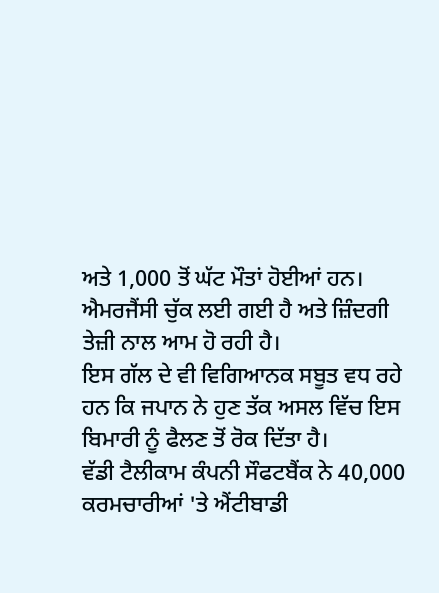ਅਤੇ 1,000 ਤੋਂ ਘੱਟ ਮੌਤਾਂ ਹੋਈਆਂ ਹਨ।
ਐਮਰਜੈਂਸੀ ਚੁੱਕ ਲਈ ਗਈ ਹੈ ਅਤੇ ਜ਼ਿੰਦਗੀ ਤੇਜ਼ੀ ਨਾਲ ਆਮ ਹੋ ਰਹੀ ਹੈ।
ਇਸ ਗੱਲ ਦੇ ਵੀ ਵਿਗਿਆਨਕ ਸਬੂਤ ਵਧ ਰਹੇ ਹਨ ਕਿ ਜਪਾਨ ਨੇ ਹੁਣ ਤੱਕ ਅਸਲ ਵਿੱਚ ਇਸ ਬਿਮਾਰੀ ਨੂੰ ਫੈਲਣ ਤੋਂ ਰੋਕ ਦਿੱਤਾ ਹੈ।
ਵੱਡੀ ਟੈਲੀਕਾਮ ਕੰਪਨੀ ਸੌਫਟਬੈਂਕ ਨੇ 40,000 ਕਰਮਚਾਰੀਆਂ 'ਤੇ ਐਂਟੀਬਾਡੀ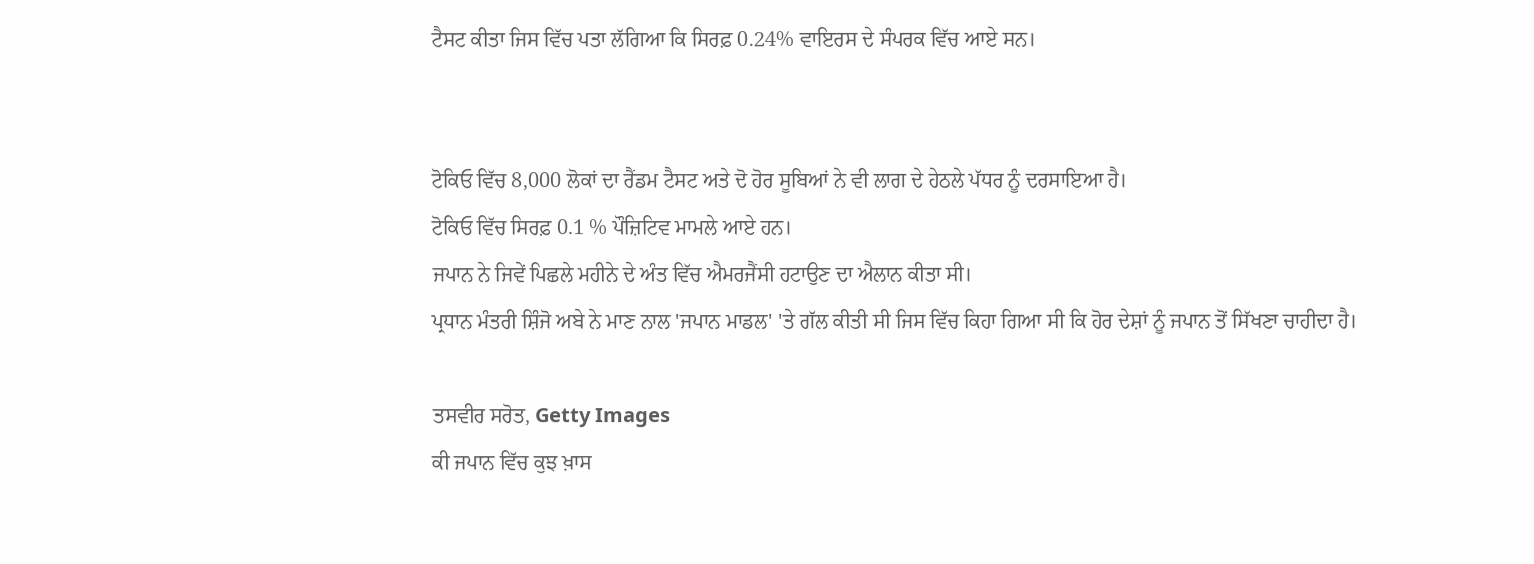ਟੈਸਟ ਕੀਤਾ ਜਿਸ ਵਿੱਚ ਪਤਾ ਲੱਗਿਆ ਕਿ ਸਿਰਫ਼ 0.24% ਵਾਇਰਸ ਦੇ ਸੰਪਰਕ ਵਿੱਚ ਆਏ ਸਨ।


ਟੋਕਿਓ ਵਿੱਚ 8,000 ਲੋਕਾਂ ਦਾ ਰੈਂਡਮ ਟੈਸਟ ਅਤੇ ਦੋ ਹੋਰ ਸੂਬਿਆਂ ਨੇ ਵੀ ਲਾਗ ਦੇ ਹੇਠਲੇ ਪੱਧਰ ਨੂੰ ਦਰਸਾਇਆ ਹੈ।
ਟੋਕਿਓ ਵਿੱਚ ਸਿਰਫ਼ 0.1 % ਪੌਜ਼ਿਟਿਵ ਮਾਮਲੇ ਆਏ ਹਨ।
ਜਪਾਨ ਨੇ ਜਿਵੇਂ ਪਿਛਲੇ ਮਹੀਨੇ ਦੇ ਅੰਤ ਵਿੱਚ ਐਮਰਜੈਂਸੀ ਹਟਾਉਣ ਦਾ ਐਲਾਨ ਕੀਤਾ ਸੀ।
ਪ੍ਰਧਾਨ ਮੰਤਰੀ ਸ਼ਿੰਜੋ ਅਬੇ ਨੇ ਮਾਣ ਨਾਲ 'ਜਪਾਨ ਮਾਡਲ' 'ਤੇ ਗੱਲ ਕੀਤੀ ਸੀ ਜਿਸ ਵਿੱਚ ਕਿਹਾ ਗਿਆ ਸੀ ਕਿ ਹੋਰ ਦੇਸ਼ਾਂ ਨੂੰ ਜਪਾਨ ਤੋਂ ਸਿੱਖਣਾ ਚਾਹੀਦਾ ਹੈ।

ਤਸਵੀਰ ਸਰੋਤ, Getty Images
ਕੀ ਜਪਾਨ ਵਿੱਚ ਕੁਝ ਖ਼ਾਸ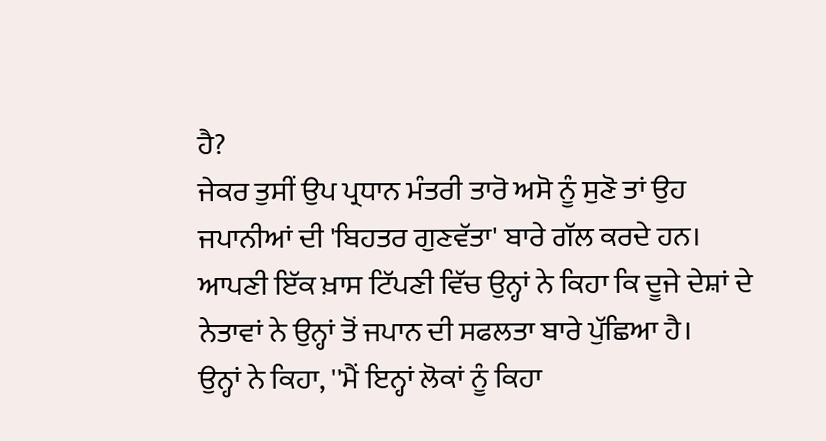ਹੈ?
ਜੇਕਰ ਤੁਸੀਂ ਉਪ ਪ੍ਰਧਾਨ ਮੰਤਰੀ ਤਾਰੋ ਅਸੋ ਨੂੰ ਸੁਣੋ ਤਾਂ ਉਹ ਜਪਾਨੀਆਂ ਦੀ 'ਬਿਹਤਰ ਗੁਣਵੱਤਾ' ਬਾਰੇ ਗੱਲ ਕਰਦੇ ਹਨ।
ਆਪਣੀ ਇੱਕ ਖ਼ਾਸ ਟਿੱਪਣੀ ਵਿੱਚ ਉਨ੍ਹਾਂ ਨੇ ਕਿਹਾ ਕਿ ਦੂਜੇ ਦੇਸ਼ਾਂ ਦੇ ਨੇਤਾਵਾਂ ਨੇ ਉਨ੍ਹਾਂ ਤੋਂ ਜਪਾਨ ਦੀ ਸਫਲਤਾ ਬਾਰੇ ਪੁੱਛਿਆ ਹੈ।
ਉਨ੍ਹਾਂ ਨੇ ਕਿਹਾ, ''ਮੈਂ ਇਨ੍ਹਾਂ ਲੋਕਾਂ ਨੂੰ ਕਿਹਾ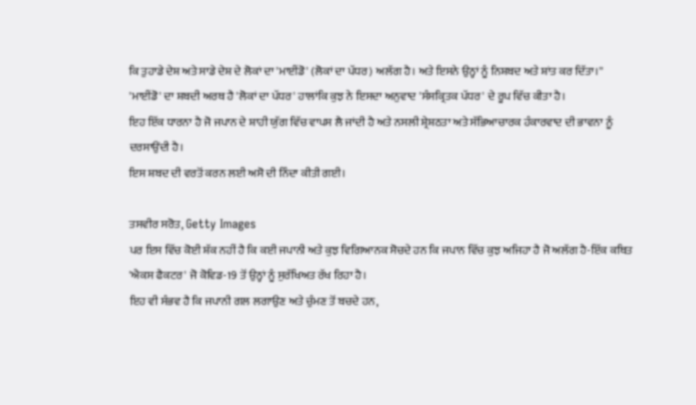ਕਿ ਤੁਹਾਡੇ ਦੇਸ਼ ਅਤੇ ਸਾਡੇ ਦੇਸ਼ ਦੇ ਲੋਕਾਂ ਦਾ 'ਮਾਈਂਡੋ' (ਲੋਕਾਂ ਦਾ ਪੱਧਰ) ਅਲੱਗ ਹੈ। ਅਤੇ ਇਸਨੇ ਉਨ੍ਹਾਂ ਨੂੰ ਨਿਸ਼ਬਦ ਅਤੇ ਸ਼ਾਂਤ ਕਰ ਦਿੱਤਾ।''
'ਮਾਈਂਡੋ' ਦਾ ਸ਼ਬਦੀ ਅਰਥ ਹੈ 'ਲੋਕਾਂ ਦਾ ਪੱਧਰ' ਹਾਲਾਂਕਿ ਕੁਝ ਨੇ ਇਸਦਾ ਅਨੁਵਾਦ 'ਸੰਸਕ੍ਰਿਤਕ ਪੱਧਰ' ਦੇ ਰੂਪ ਵਿੱਚ ਕੀਤਾ ਹੈ।
ਇਹ ਇੱਕ ਧਾਰਨਾ ਹੈ ਜੋ ਜਪਾਨ ਦੇ ਸ਼ਾਹੀ ਯੁੱਗ ਵਿੱਚ ਵਾਪਸ ਲੈ ਜਾਂਦੀ ਹੈ ਅਤੇ ਨਸਲੀ ਸ਼੍ਰੇਸ਼ਠਤਾ ਅਤੇ ਸੱਭਿਆਚਾਰਕ ਹੰਕਾਰਵਾਦ ਦੀ ਭਾਵਨਾ ਨੂੰ ਦਰਸਾਉਂਦੀ ਹੈ।
ਇਸ ਸ਼ਬਦ ਦੀ ਵਰਤੋਂ ਕਰਨ ਲਈ ਅਸੋ ਦੀ ਨਿੰਦਾ ਕੀਤੀ ਗਈ।

ਤਸਵੀਰ ਸਰੋਤ, Getty Images
ਪਰ ਇਸ ਵਿੱਚ ਕੋਈ ਸ਼ੱਕ ਨਹੀਂ ਹੈ ਕਿ ਕਈ ਜਪਾਨੀ ਅਤੇ ਕੁਝ ਵਿਗਿਆਨਕ ਸੋਚਦੇ ਹਨ ਕਿ ਜਪਾਨ ਵਿੱਚ ਕੁਝ ਅਜਿਹਾ ਹੈ ਜੋ ਅਲੱਗ ਹੈ-ਇੱਕ ਕਥਿਤ 'ਐਕਸ ਫੈਕਟਰ' ਜੋ ਕੋਵਿਡ-19 ਤੋਂ ਉਨ੍ਹਾਂ ਨੂੰ ਸੁਰੱਖਿਅਤ ਰੱਖ ਰਿਹਾ ਹੈ।
ਇਹ ਵੀ ਸੰਭਵ ਹੈ ਕਿ ਜਪਾਨੀ ਗਲ ਲਗਾਉਣ ਅਤੇ ਚੁੰਮਣ ਤੋਂ ਬਚਦੇ ਹਨ,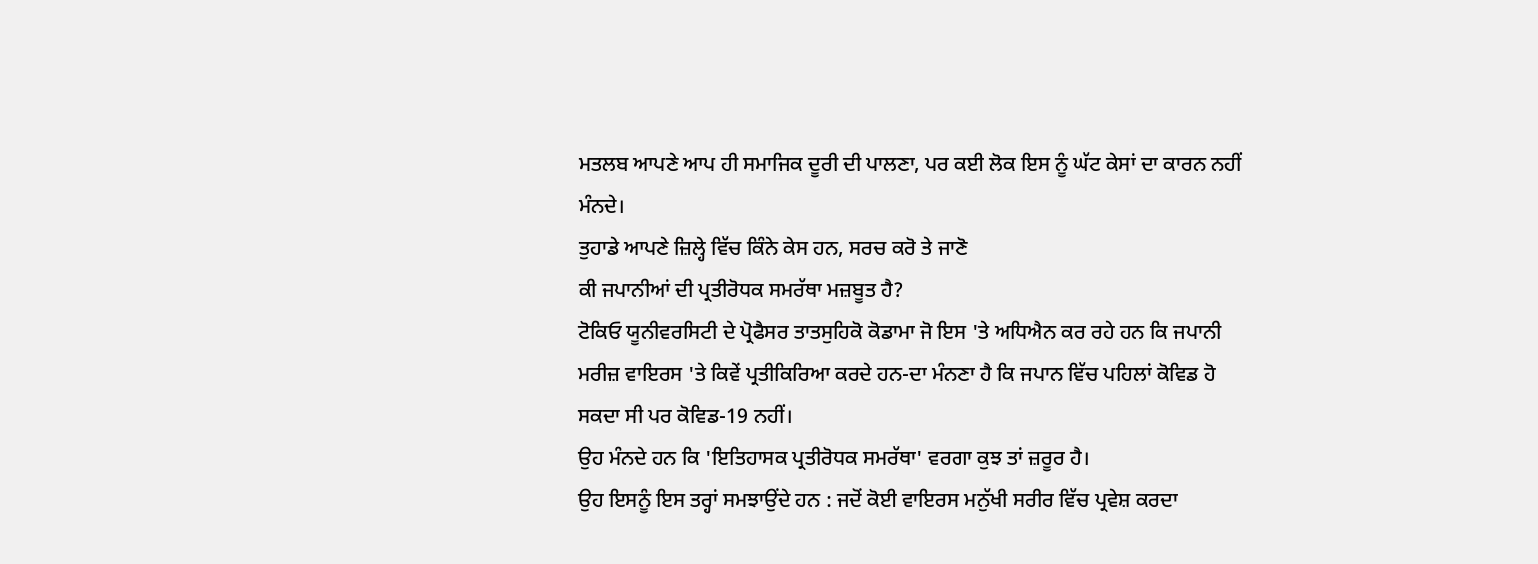ਮਤਲਬ ਆਪਣੇ ਆਪ ਹੀ ਸਮਾਜਿਕ ਦੂਰੀ ਦੀ ਪਾਲਣਾ, ਪਰ ਕਈ ਲੋਕ ਇਸ ਨੂੰ ਘੱਟ ਕੇਸਾਂ ਦਾ ਕਾਰਨ ਨਹੀਂ ਮੰਨਦੇ।
ਤੁਹਾਡੇ ਆਪਣੇ ਜ਼ਿਲ੍ਹੇ ਵਿੱਚ ਕਿੰਨੇ ਕੇਸ ਹਨ, ਸਰਚ ਕਰੋ ਤੇ ਜਾਣੋ
ਕੀ ਜਪਾਨੀਆਂ ਦੀ ਪ੍ਰਤੀਰੋਧਕ ਸਮਰੱਥਾ ਮਜ਼ਬੂਤ ਹੈ?
ਟੋਕਿਓ ਯੂਨੀਵਰਸਿਟੀ ਦੇ ਪ੍ਰੋਫੈਸਰ ਤਾਤਸੁਹਿਕੋ ਕੋਡਾਮਾ ਜੋ ਇਸ 'ਤੇ ਅਧਿਐਨ ਕਰ ਰਹੇ ਹਨ ਕਿ ਜਪਾਨੀ ਮਰੀਜ਼ ਵਾਇਰਸ 'ਤੇ ਕਿਵੇਂ ਪ੍ਰਤੀਕਿਰਿਆ ਕਰਦੇ ਹਨ-ਦਾ ਮੰਨਣਾ ਹੈ ਕਿ ਜਪਾਨ ਵਿੱਚ ਪਹਿਲਾਂ ਕੋਵਿਡ ਹੋ ਸਕਦਾ ਸੀ ਪਰ ਕੋਵਿਡ-19 ਨਹੀਂ।
ਉਹ ਮੰਨਦੇ ਹਨ ਕਿ 'ਇਤਿਹਾਸਕ ਪ੍ਰਤੀਰੋਧਕ ਸਮਰੱਥਾ' ਵਰਗਾ ਕੁਝ ਤਾਂ ਜ਼ਰੂਰ ਹੈ।
ਉਹ ਇਸਨੂੰ ਇਸ ਤਰ੍ਹਾਂ ਸਮਝਾਉਂਦੇ ਹਨ : ਜਦੋਂ ਕੋਈ ਵਾਇਰਸ ਮਨੁੱਖੀ ਸਰੀਰ ਵਿੱਚ ਪ੍ਰਵੇਸ਼ ਕਰਦਾ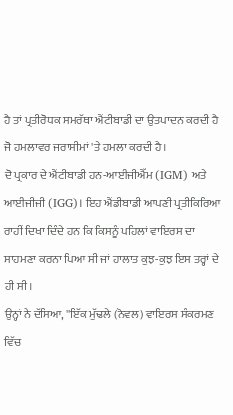ਹੈ ਤਾਂ ਪ੍ਰਤੀਰੋਧਕ ਸਮਰੱਥਾ ਐਂਟੀਬਾਡੀ ਦਾ ਉਤਪਾਦਨ ਕਰਦੀ ਹੈ ਜੋ ਹਮਲਾਵਰ ਜਰਾਸੀਮਾਂ 'ਤੇ ਹਮਲਾ ਕਰਦੀ ਹੈ।
ਦੋ ਪ੍ਰਕਾਰ ਦੇ ਐਂਟੀਬਾਡੀ ਹਨ-ਆਈਜੀਐੱਮ (IGM) ਅਤੇ ਆਈਜੀਜੀ (IGG)। ਇਹ ਐਂਡੀਬਾਡੀ ਆਪਣੀ ਪ੍ਰਤੀਕਿਰਿਆ ਰਾਹੀਂ ਦਿਖਾ ਦਿੰਦੇ ਹਨ ਕਿ ਕਿਸਨੂੰ ਪਹਿਲਾਂ ਵਾਇਰਸ ਦਾ ਸਾਹਮਣਾ ਕਰਨਾ ਪਿਆ ਸੀ ਜਾਂ ਹਾਲਾਤ ਕੁਝ-ਕੁਝ ਇਸ ਤਰ੍ਹਾਂ ਦੇ ਹੀ ਸੀ।
ਉਨ੍ਹਾਂ ਨੇ ਦੱਸਿਆ, ''ਇੱਕ ਮੁੱਢਲੇ (ਨੋਵਲ) ਵਾਇਰਸ ਸੰਕਰਮਣ ਵਿੱਚ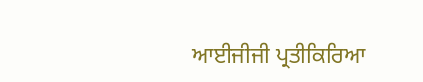ਆਈਜੀਜੀ ਪ੍ਰਤੀਕਿਰਿਆ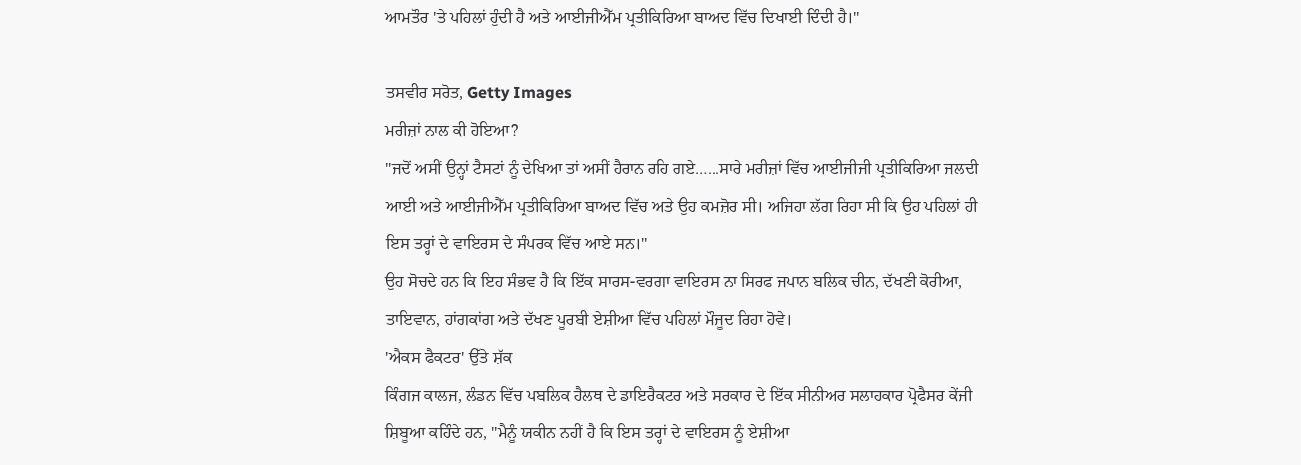ਆਮਤੌਰ 'ਤੇ ਪਹਿਲਾਂ ਹੁੰਦੀ ਹੈ ਅਤੇ ਆਈਜੀਐੱਮ ਪ੍ਰਤੀਕਿਰਿਆ ਬਾਅਦ ਵਿੱਚ ਦਿਖਾਈ ਦਿੰਦੀ ਹੈ।''

ਤਸਵੀਰ ਸਰੋਤ, Getty Images
ਮਰੀਜ਼ਾਂ ਨਾਲ ਕੀ ਹੋਇਆ?
''ਜਦੋਂ ਅਸੀਂ ਉਨ੍ਹਾਂ ਟੈਸਟਾਂ ਨੂੰ ਦੇਖਿਆ ਤਾਂ ਅਸੀਂ ਹੈਰਾਨ ਰਹਿ ਗਏ…...ਸਾਰੇ ਮਰੀਜ਼ਾਂ ਵਿੱਚ ਆਈਜੀਜੀ ਪ੍ਰਤੀਕਿਰਿਆ ਜਲਦੀ ਆਈ ਅਤੇ ਆਈਜੀਐੱਮ ਪ੍ਰਤੀਕਿਰਿਆ ਬਾਅਦ ਵਿੱਚ ਅਤੇ ਉਹ ਕਮਜ਼ੋਰ ਸੀ। ਅਜਿਹਾ ਲੱਗ ਰਿਹਾ ਸੀ ਕਿ ਉਹ ਪਹਿਲਾਂ ਹੀ ਇਸ ਤਰ੍ਹਾਂ ਦੇ ਵਾਇਰਸ ਦੇ ਸੰਪਰਕ ਵਿੱਚ ਆਏ ਸਨ।''
ਉਹ ਸੋਚਦੇ ਹਨ ਕਿ ਇਹ ਸੰਭਵ ਹੈ ਕਿ ਇੱਕ ਸਾਰਸ-ਵਰਗਾ ਵਾਇਰਸ ਨਾ ਸਿਰਫ ਜਪਾਨ ਬਲਿਕ ਚੀਨ, ਦੱਖਣੀ ਕੋਰੀਆ, ਤਾਇਵਾਨ, ਹਾਂਗਕਾਂਗ ਅਤੇ ਦੱਖਣ ਪੂਰਬੀ ਏਸ਼ੀਆ ਵਿੱਚ ਪਹਿਲਾਂ ਮੌਜੂਦ ਰਿਹਾ ਹੋਵੇ।
'ਐਕਸ ਫੈਕਟਰ' ਉੱਤੇ ਸ਼ੱਕ
ਕਿੰਗਜ ਕਾਲਜ, ਲੰਡਨ ਵਿੱਚ ਪਬਲਿਕ ਹੈਲਥ ਦੇ ਡਾਇਰੈਕਟਰ ਅਤੇ ਸਰਕਾਰ ਦੇ ਇੱਕ ਸੀਨੀਅਰ ਸਲਾਹਕਾਰ ਪ੍ਰੋਫੈਸਰ ਕੇਂਜੀ ਸ਼ਿਬੂਆ ਕਹਿੰਦੇ ਹਨ, ''ਮੈਨੂੰ ਯਕੀਨ ਨਹੀਂ ਹੈ ਕਿ ਇਸ ਤਰ੍ਹਾਂ ਦੇ ਵਾਇਰਸ ਨੂੰ ਏਸ਼ੀਆ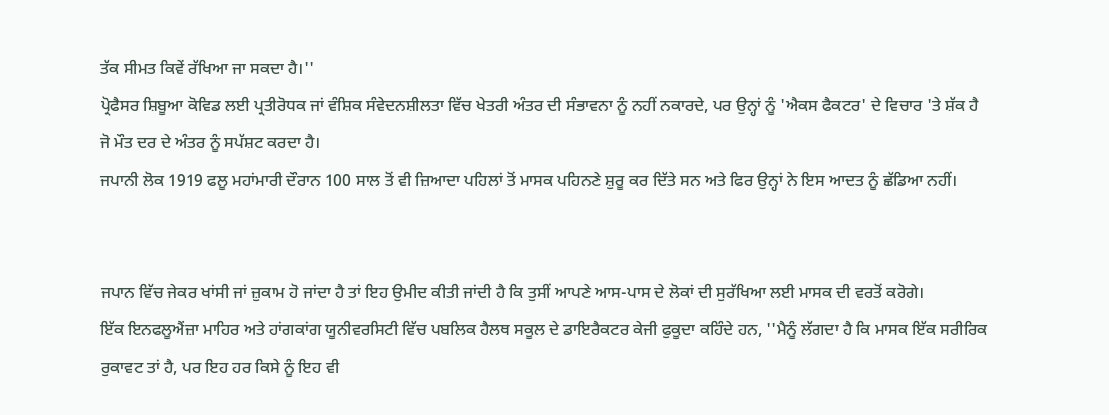ਤੱਕ ਸੀਮਤ ਕਿਵੇਂ ਰੱਖਿਆ ਜਾ ਸਕਦਾ ਹੈ।''
ਪ੍ਰੋਫੈਸਰ ਸ਼ਿਬੂਆ ਕੋਵਿਡ ਲਈ ਪ੍ਰਤੀਰੋਧਕ ਜਾਂ ਵੰਸ਼ਿਕ ਸੰਵੇਦਨਸ਼ੀਲਤਾ ਵਿੱਚ ਖੇਤਰੀ ਅੰਤਰ ਦੀ ਸੰਭਾਵਨਾ ਨੂੰ ਨਹੀਂ ਨਕਾਰਦੇ, ਪਰ ਉਨ੍ਹਾਂ ਨੂੰ 'ਐਕਸ ਫੈਕਟਰ' ਦੇ ਵਿਚਾਰ 'ਤੇ ਸ਼ੱਕ ਹੈ ਜੋ ਮੌਤ ਦਰ ਦੇ ਅੰਤਰ ਨੂੰ ਸਪੱਸ਼ਟ ਕਰਦਾ ਹੈ।
ਜਪਾਨੀ ਲੋਕ 1919 ਫਲੂ ਮਹਾਂਮਾਰੀ ਦੌਰਾਨ 100 ਸਾਲ ਤੋਂ ਵੀ ਜ਼ਿਆਦਾ ਪਹਿਲਾਂ ਤੋਂ ਮਾਸਕ ਪਹਿਨਣੇ ਸ਼ੁਰੂ ਕਰ ਦਿੱਤੇ ਸਨ ਅਤੇ ਫਿਰ ਉਨ੍ਹਾਂ ਨੇ ਇਸ ਆਦਤ ਨੂੰ ਛੱਡਿਆ ਨਹੀਂ।


ਜਪਾਨ ਵਿੱਚ ਜੇਕਰ ਖਾਂਸੀ ਜਾਂ ਜ਼ੁਕਾਮ ਹੋ ਜਾਂਦਾ ਹੈ ਤਾਂ ਇਹ ਉਮੀਦ ਕੀਤੀ ਜਾਂਦੀ ਹੈ ਕਿ ਤੁਸੀਂ ਆਪਣੇ ਆਸ-ਪਾਸ ਦੇ ਲੋਕਾਂ ਦੀ ਸੁਰੱਖਿਆ ਲਈ ਮਾਸਕ ਦੀ ਵਰਤੋਂ ਕਰੋਗੇ।
ਇੱਕ ਇਨਫਲੂਐਂਜ਼ਾ ਮਾਹਿਰ ਅਤੇ ਹਾਂਗਕਾਂਗ ਯੂਨੀਵਰਸਿਟੀ ਵਿੱਚ ਪਬਲਿਕ ਹੈਲਥ ਸਕੂਲ ਦੇ ਡਾਇਰੈਕਟਰ ਕੇਜੀ ਫੁਕੂਦਾ ਕਹਿੰਦੇ ਹਨ, ''ਮੈਨੂੰ ਲੱਗਦਾ ਹੈ ਕਿ ਮਾਸਕ ਇੱਕ ਸਰੀਰਿਕ ਰੁਕਾਵਟ ਤਾਂ ਹੈ, ਪਰ ਇਹ ਹਰ ਕਿਸੇ ਨੂੰ ਇਹ ਵੀ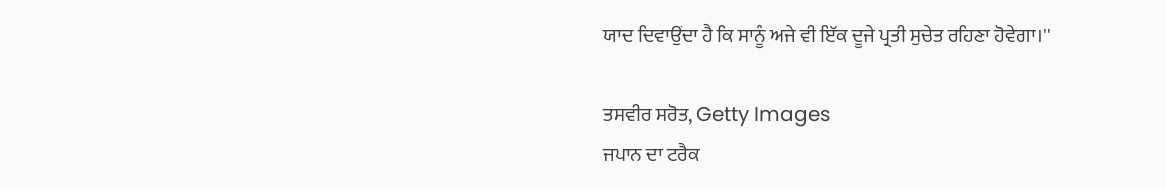ਯਾਦ ਦਿਵਾਉਂਦਾ ਹੈ ਕਿ ਸਾਨੂੰ ਅਜੇ ਵੀ ਇੱਕ ਦੂਜੇ ਪ੍ਰਤੀ ਸੁਚੇਤ ਰਹਿਣਾ ਹੋਵੇਗਾ।''

ਤਸਵੀਰ ਸਰੋਤ, Getty Images
ਜਪਾਨ ਦਾ ਟਰੈਕ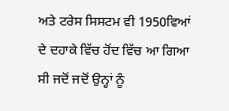ਅਤੇ ਟਰੇਸ ਸਿਸਟਮ ਵੀ 1950ਵਿਆਂ ਦੇ ਦਹਾਕੇ ਵਿੱਚ ਹੋਂਦ ਵਿੱਚ ਆ ਗਿਆ ਸੀ ਜਦੋਂ ਜਦੋਂ ਉਨ੍ਹਾਂ ਨੂੰ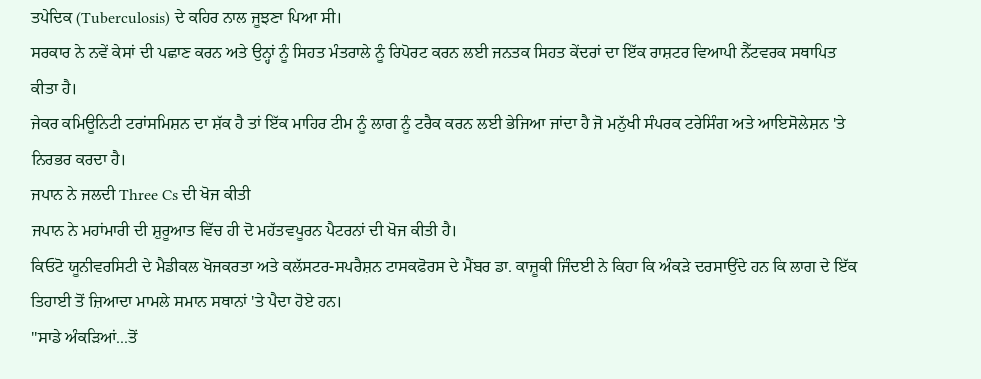ਤਪੇਦਿਕ (Tuberculosis) ਦੇ ਕਹਿਰ ਨਾਲ ਜੂਝਣਾ ਪਿਆ ਸੀ।
ਸਰਕਾਰ ਨੇ ਨਵੇਂ ਕੇਸਾਂ ਦੀ ਪਛਾਣ ਕਰਨ ਅਤੇ ਉਨ੍ਹਾਂ ਨੂੰ ਸਿਹਤ ਮੰਤਰਾਲੇ ਨੂੰ ਰਿਪੋਰਟ ਕਰਨ ਲਈ ਜਨਤਕ ਸਿਹਤ ਕੇਂਦਰਾਂ ਦਾ ਇੱਕ ਰਾਸ਼ਟਰ ਵਿਆਪੀ ਨੈੱਟਵਰਕ ਸਥਾਪਿਤ ਕੀਤਾ ਹੈ।
ਜੇਕਰ ਕਮਿਊਨਿਟੀ ਟਰਾਂਸਮਿਸ਼ਨ ਦਾ ਸ਼ੱਕ ਹੈ ਤਾਂ ਇੱਕ ਮਾਹਿਰ ਟੀਮ ਨੂੰ ਲਾਗ ਨੂੰ ਟਰੈਕ ਕਰਨ ਲਈ ਭੇਜਿਆ ਜਾਂਦਾ ਹੈ ਜੋ ਮਨੁੱਖੀ ਸੰਪਰਕ ਟਰੇਸਿੰਗ ਅਤੇ ਆਇਸੋਲੇਸ਼ਨ 'ਤੇ ਨਿਰਭਰ ਕਰਦਾ ਹੈ।
ਜਪਾਨ ਨੇ ਜਲਦੀ Three Cs ਦੀ ਖੋਜ ਕੀਤੀ
ਜਪਾਨ ਨੇ ਮਹਾਂਮਾਰੀ ਦੀ ਸ਼ੁਰੂਆਤ ਵਿੱਚ ਹੀ ਦੋ ਮਹੱਤਵਪੂਰਨ ਪੈਟਰਨਾਂ ਦੀ ਖੋਜ ਕੀਤੀ ਹੈ।
ਕਿਓਟੋ ਯੂਨੀਵਰਸਿਟੀ ਦੇ ਮੈਡੀਕਲ ਖੋਜਕਰਤਾ ਅਤੇ ਕਲੱਸਟਰ-ਸਪਰੈਸ਼ਨ ਟਾਸਕਫੋਰਸ ਦੇ ਮੈਂਬਰ ਡਾ. ਕਾਜ਼ੂਕੀ ਜਿੰਦਈ ਨੇ ਕਿਹਾ ਕਿ ਅੰਕੜੇ ਦਰਸਾਉਂਦੇ ਹਨ ਕਿ ਲਾਗ ਦੇ ਇੱਕ ਤਿਹਾਈ ਤੋਂ ਜ਼ਿਆਦਾ ਮਾਮਲੇ ਸਮਾਨ ਸਥਾਨਾਂ 'ਤੇ ਪੈਦਾ ਹੋਏ ਹਨ।
''ਸਾਡੇ ਅੰਕੜਿਆਂ...ਤੋਂ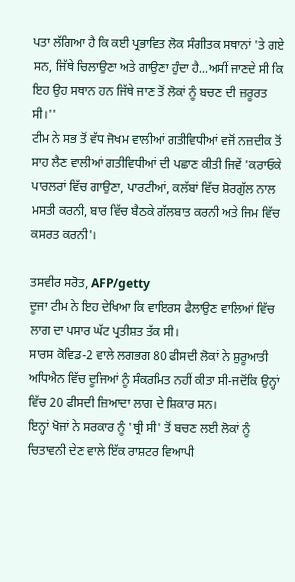ਪਤਾ ਲੱਗਿਆ ਹੈ ਕਿ ਕਈ ਪ੍ਰਭਾਵਿਤ ਲੋਕ ਸੰਗੀਤਕ ਸਥਾਨਾਂ 'ਤੇ ਗਏ ਸਨ, ਜਿੱਥੇ ਚਿਲਾਉਣਾ ਅਤੇ ਗਾਉਣਾ ਹੁੰਦਾ ਹੈ...ਅਸੀਂ ਜਾਣਦੇ ਸੀ ਕਿ ਇਹ ਉਹ ਸਥਾਨ ਹਨ ਜਿੱਥੇ ਜਾਣ ਤੋਂ ਲੋਕਾਂ ਨੂੰ ਬਚਣ ਦੀ ਜ਼ਰੂਰਤ ਸੀ।''
ਟੀਮ ਨੇ ਸਭ ਤੋਂ ਵੱਧ ਜੋਖਮ ਵਾਲੀਆਂ ਗਤੀਵਿਧੀਆਂ ਵਜੋਂ ਨਜ਼ਦੀਕ ਤੋਂ ਸਾਹ ਲੈਣ ਵਾਲੀਆਂ ਗਤੀਵਿਧੀਆਂ ਦੀ ਪਛਾਣ ਕੀਤੀ ਜਿਵੇਂ 'ਕਰਾਓਕੇ ਪਾਰਲਰਾਂ ਵਿੱਚ ਗਾਉਣਾ, ਪਾਰਟੀਆਂ, ਕਲੱਬਾਂ ਵਿੱਚ ਸ਼ੋਰਗੁੱਲ ਨਾਲ ਮਸਤੀ ਕਰਨੀ, ਬਾਰ ਵਿੱਚ ਬੈਠਕੇ ਗੱਲਬਾਤ ਕਰਨੀ ਅਤੇ ਜਿਮ ਵਿੱਚ ਕਸਰਤ ਕਰਨੀ'।

ਤਸਵੀਰ ਸਰੋਤ, AFP/getty
ਦੂਜਾ ਟੀਮ ਨੇ ਇਹ ਦੇਖਿਆ ਕਿ ਵਾਇਰਸ ਫੈਲਾਉਣ ਵਾਲਿਆਂ ਵਿੱਚ ਲਾਗ ਦਾ ਪਸਾਰ ਘੱਟ ਪ੍ਰਤੀਸ਼ਤ ਤੱਕ ਸੀ।
ਸਾਰਸ ਕੋਵਿਡ-2 ਵਾਲੇ ਲਗਭਗ 80 ਫੀਸਦੀ ਲੋਕਾਂ ਨੇ ਸ਼ੁਰੂਆਤੀ ਅਧਿਐਨ ਵਿੱਚ ਦੂਜਿਆਂ ਨੂੰ ਸੰਕਰਮਿਤ ਨਹੀਂ ਕੀਤਾ ਸੀ-ਜਦੋਂਕਿ ਉਨ੍ਹਾਂ ਵਿੱਚ 20 ਫੀਸਦੀ ਜ਼ਿਆਦਾ ਲਾਗ ਦੇ ਸ਼ਿਕਾਰ ਸਨ।
ਇਨ੍ਹਾਂ ਖੋਜਾਂ ਨੇ ਸਰਕਾਰ ਨੂੰ 'ਥ੍ਰੀ ਸੀ' ਤੋਂ ਬਚਣ ਲਈ ਲੋਕਾਂ ਨੂੰ ਚਿਤਾਵਨੀ ਦੇਣ ਵਾਲੇ ਇੱਕ ਰਾਸ਼ਟਰ ਵਿਆਪੀ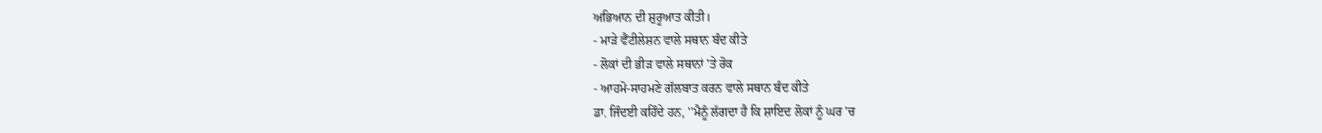ਅਭਿਆਨ ਦੀ ਸ਼ੁਰੂਆਤ ਕੀਤੀ।
- ਮਾੜੇ ਵੈਂਟੀਲੇਸ਼ਨ ਵਾਲੇ ਸਥਾਨ ਬੰਦ ਕੀਤੇ
- ਲੋਕਾਂ ਦੀ ਭੀੜ ਵਾਲੇ ਸਥਾਨਾਂ 'ਤੇ ਰੋਕ
- ਆਹਮੋ-ਸਾਹਮਣੇ ਗੱਲਬਾਤ ਕਰਨ ਵਾਲੇ ਸਥਾਨ ਬੰਦ ਕੀਤੇ
ਡਾ. ਜਿੰਦਈ ਕਹਿੰਦੇ ਹਨ, ''ਮੈਨੂੰ ਲੱਗਦਾ ਹੈ ਕਿ ਸ਼ਾਇਦ ਲੋਕਾਂ ਨੂੰ ਘਰ 'ਚ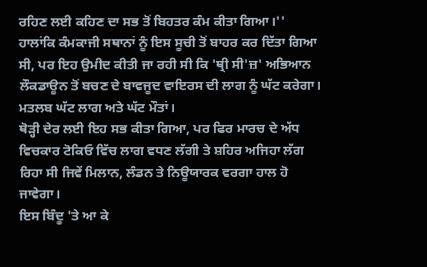ਰਹਿਣ ਲਈ ਕਹਿਣ ਦਾ ਸਭ ਤੋਂ ਬਿਹਤਰ ਕੰਮ ਕੀਤਾ ਗਿਆ।''
ਹਾਲਾਂਕਿ ਕੰਮਕਾਜੀ ਸਥਾਨਾਂ ਨੂੰ ਇਸ ਸੂਚੀ ਤੋਂ ਬਾਹਰ ਕਰ ਦਿੱਤਾ ਗਿਆ ਸੀ, ਪਰ ਇਹ ਉਮੀਦ ਕੀਤੀ ਜਾ ਰਹੀ ਸੀ ਕਿ 'ਥ੍ਰੀ ਸੀ'ਜ਼' ਅਭਿਆਨ ਲੌਕਡਾਊਨ ਤੋਂ ਬਚਣ ਦੇ ਬਾਵਜੂਦ ਵਾਇਰਸ ਦੀ ਲਾਗ ਨੂੰ ਘੱਟ ਕਰੇਗਾ। ਮਤਲਬ ਘੱਟ ਲਾਗ ਅਤੇ ਘੱਟ ਮੌਤਾਂ।
ਥੋੜ੍ਹੀ ਦੇਰ ਲਈ ਇਹ ਸਭ ਕੀਤਾ ਗਿਆ, ਪਰ ਫਿਰ ਮਾਰਚ ਦੇ ਅੱਧ ਵਿਚਕਾਰ ਟੋਕਿਓ ਵਿੱਚ ਲਾਗ ਵਧਣ ਲੱਗੀ ਤੇ ਸ਼ਹਿਰ ਅਜਿਹਾ ਲੱਗ ਰਿਹਾ ਸੀ ਜਿਵੇਂ ਮਿਲਾਨ, ਲੰਡਨ ਤੇ ਨਿਊਯਾਰਕ ਵਰਗਾ ਹਾਲ ਹੋ ਜਾਵੇਗਾ।
ਇਸ ਬਿੰਦੂ 'ਤੇ ਆ ਕੇ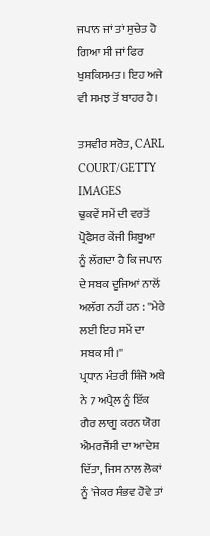ਜਪਾਨ ਜਾਂ ਤਾਂ ਸੁਚੇਤ ਹੋ ਗਿਆ ਸੀ ਜਾਂ ਫਿਰ ਖੁਸ਼ਕਿਸਮਤ। ਇਹ ਅਜੇ ਵੀ ਸਮਝ ਤੋਂ ਬਾਹਰ ਹੈ।

ਤਸਵੀਰ ਸਰੋਤ, CARL COURT/GETTY IMAGES
ਢੁਕਵੇਂ ਸਮੇਂ ਦੀ ਵਰਤੋਂ
ਪ੍ਰੋਫੈਸਰ ਕੇਂਜੀ ਸ਼ਿਬੂਆ ਨੂੰ ਲੱਗਦਾ ਹੈ ਕਿ ਜਪਾਨ ਦੇ ਸਬਕ ਦੂਜਿਆਂ ਨਾਲੋਂ ਅਲੱਗ ਨਹੀਂ ਹਨ : ''ਮੇਰੇ ਲਈ ਇਹ ਸਮੇਂ ਦਾ ਸਬਕ ਸੀ।''
ਪ੍ਰਧਾਨ ਮੰਤਰੀ ਸ਼ਿੰਜੋ ਅਬੇ ਨੇ 7 ਅਪ੍ਰੈਲ ਨੂੰ ਇੱਕ ਗੈਰ ਲਾਗੂ ਕਰਨ ਯੋਗ ਐਮਰਜੈਂਸੀ ਦਾ ਆਦੇਸ਼ ਦਿੱਤਾ, ਜਿਸ ਨਾਲ ਲੋਕਾਂ ਨੂੰ 'ਜੇਕਰ ਸੰਭਵ ਹੋਵੇ ਤਾਂ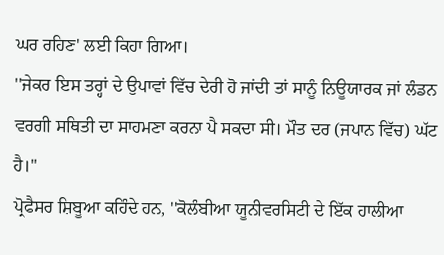ਘਰ ਰਹਿਣ' ਲਈ ਕਿਹਾ ਗਿਆ।
''ਜੇਕਰ ਇਸ ਤਰ੍ਹਾਂ ਦੇ ਉਪਾਵਾਂ ਵਿੱਚ ਦੇਰੀ ਹੋ ਜਾਂਦੀ ਤਾਂ ਸਾਨੂੰ ਨਿਊਯਾਰਕ ਜਾਂ ਲੰਡਨ ਵਰਗੀ ਸਥਿਤੀ ਦਾ ਸਾਹਮਣਾ ਕਰਨਾ ਪੈ ਸਕਦਾ ਸੀ। ਮੌਤ ਦਰ (ਜਪਾਨ ਵਿੱਚ) ਘੱਟ ਹੈ।''
ਪ੍ਰੋਫੈਸਰ ਸ਼ਿਬੂਆ ਕਹਿੰਦੇ ਹਨ, ''ਕੋਲੰਬੀਆ ਯੂਨੀਵਰਸਿਟੀ ਦੇ ਇੱਕ ਹਾਲੀਆ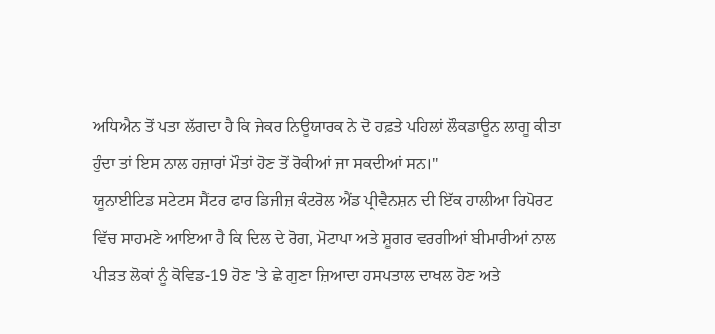ਅਧਿਐਨ ਤੋਂ ਪਤਾ ਲੱਗਦਾ ਹੈ ਕਿ ਜੇਕਰ ਨਿਊਯਾਰਕ ਨੇ ਦੋ ਹਫ਼ਤੇ ਪਹਿਲਾਂ ਲੌਕਡਾਊਨ ਲਾਗੂ ਕੀਤਾ ਹੁੰਦਾ ਤਾਂ ਇਸ ਨਾਲ ਹਜ਼ਾਰਾਂ ਮੌਤਾਂ ਹੋਣ ਤੋਂ ਰੋਕੀਆਂ ਜਾ ਸਕਦੀਆਂ ਸਨ।''
ਯੂਨਾਈਟਿਡ ਸਟੇਟਸ ਸੈਂਟਰ ਫਾਰ ਡਿਜੀਜ਼ ਕੰਟਰੋਲ ਐਂਡ ਪ੍ਰੀਵੈਨਸ਼ਨ ਦੀ ਇੱਕ ਹਾਲੀਆ ਰਿਪੋਰਟ ਵਿੱਚ ਸਾਹਮਣੇ ਆਇਆ ਹੈ ਕਿ ਦਿਲ ਦੇ ਰੋਗ, ਮੋਟਾਪਾ ਅਤੇ ਸ਼ੂਗਰ ਵਰਗੀਆਂ ਬੀਮਾਰੀਆਂ ਨਾਲ ਪੀੜਤ ਲੋਕਾਂ ਨੂੰ ਕੋਵਿਡ-19 ਹੋਣ 'ਤੇ ਛੇ ਗੁਣਾ ਜ਼ਿਆਦਾ ਹਸਪਤਾਲ ਦਾਖਲ ਹੋਣ ਅਤੇ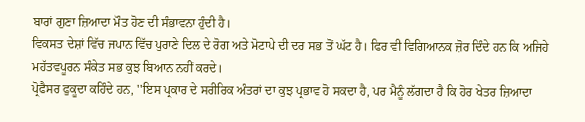ਬਾਰਾਂ ਗੁਣਾ ਜ਼ਿਆਦਾ ਮੌਤ ਹੋਣ ਦੀ ਸੰਭਾਵਨਾ ਹੁੰਦੀ ਹੈ।
ਵਿਕਸਤ ਦੇਸ਼ਾਂ ਵਿੱਚ ਜਪਾਨ ਵਿੱਚ ਪੁਰਾਣੇ ਦਿਲ ਦੇ ਰੋਗ ਅਤੇ ਮੋਟਾਪੇ ਦੀ ਦਰ ਸਭ ਤੋਂ ਘੱਟ ਹੈ। ਫਿਰ ਵੀ ਵਿਗਿਆਨਕ ਜ਼ੋਰ ਦਿੰਦੇ ਹਨ ਕਿ ਅਜਿਹੇ ਮਹੱਤਵਪੂਰਨ ਸੰਕੇਤ ਸਭ ਕੁਝ ਬਿਆਨ ਨਹੀਂ ਕਰਦੇ।
ਪ੍ਰੋਫੈਸਰ ਫੁਕੂਦਾ ਕਹਿੰਦੇ ਹਨ, ''ਇਸ ਪ੍ਰਕਾਰ ਦੇ ਸਰੀਰਿਕ ਅੰਤਰਾਂ ਦਾ ਕੁਝ ਪ੍ਰਭਾਵ ਹੋ ਸਕਦਾ ਹੈ, ਪਰ ਮੈਨੂੰ ਲੱਗਦਾ ਹੈ ਕਿ ਹੋਰ ਖੇਤਰ ਜ਼ਿਆਦਾ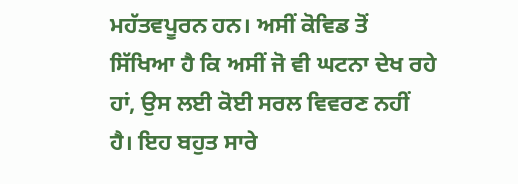ਮਹੱਤਵਪੂਰਨ ਹਨ। ਅਸੀਂ ਕੋਵਿਡ ਤੋਂ ਸਿੱਖਿਆ ਹੈ ਕਿ ਅਸੀਂ ਜੋ ਵੀ ਘਟਨਾ ਦੇਖ ਰਹੇ ਹਾਂ, ਉਸ ਲਈ ਕੋਈ ਸਰਲ ਵਿਵਰਣ ਨਹੀਂ ਹੈ। ਇਹ ਬਹੁਤ ਸਾਰੇ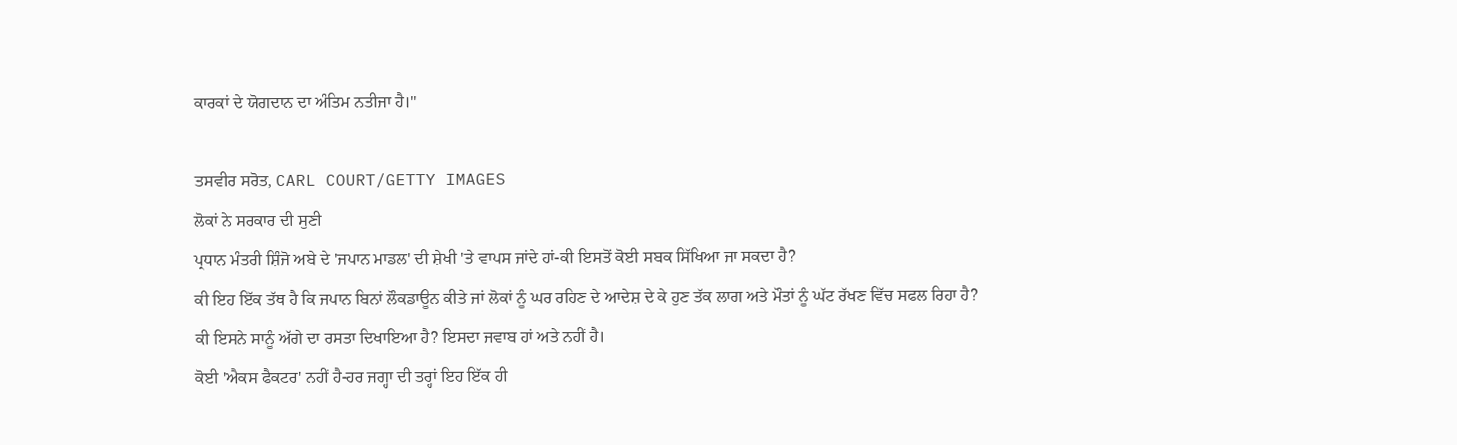ਕਾਰਕਾਂ ਦੇ ਯੋਗਦਾਨ ਦਾ ਅੰਤਿਮ ਨਤੀਜਾ ਹੈ।''

ਤਸਵੀਰ ਸਰੋਤ, CARL COURT/GETTY IMAGES
ਲੋਕਾਂ ਨੇ ਸਰਕਾਰ ਦੀ ਸੁਣੀ
ਪ੍ਰਧਾਨ ਮੰਤਰੀ ਸ਼ਿੰਜੋ ਅਬੇ ਦੇ 'ਜਪਾਨ ਮਾਡਲ' ਦੀ ਸ਼ੇਖੀ 'ਤੇ ਵਾਪਸ ਜਾਂਦੇ ਹਾਂ-ਕੀ ਇਸਤੋਂ ਕੋਈ ਸਬਕ ਸਿੱਖਿਆ ਜਾ ਸਕਦਾ ਹੈ?
ਕੀ ਇਹ ਇੱਕ ਤੱਥ ਹੈ ਕਿ ਜਪਾਨ ਬਿਨਾਂ ਲੌਕਡਾਊਨ ਕੀਤੇ ਜਾਂ ਲੋਕਾਂ ਨੂੰ ਘਰ ਰਹਿਣ ਦੇ ਆਦੇਸ਼ ਦੇ ਕੇ ਹੁਣ ਤੱਕ ਲਾਗ ਅਤੇ ਮੌਤਾਂ ਨੂੰ ਘੱਟ ਰੱਖਣ ਵਿੱਚ ਸਫਲ ਰਿਹਾ ਹੈ?
ਕੀ ਇਸਨੇ ਸਾਨੂੰ ਅੱਗੇ ਦਾ ਰਸਤਾ ਦਿਖਾਇਆ ਹੈ? ਇਸਦਾ ਜਵਾਬ ਹਾਂ ਅਤੇ ਨਹੀਂ ਹੈ।
ਕੋਈ 'ਐਕਸ ਫੈਕਟਰ' ਨਹੀਂ ਹੈ-ਹਰ ਜਗ੍ਹਾ ਦੀ ਤਰ੍ਹਾਂ ਇਹ ਇੱਕ ਹੀ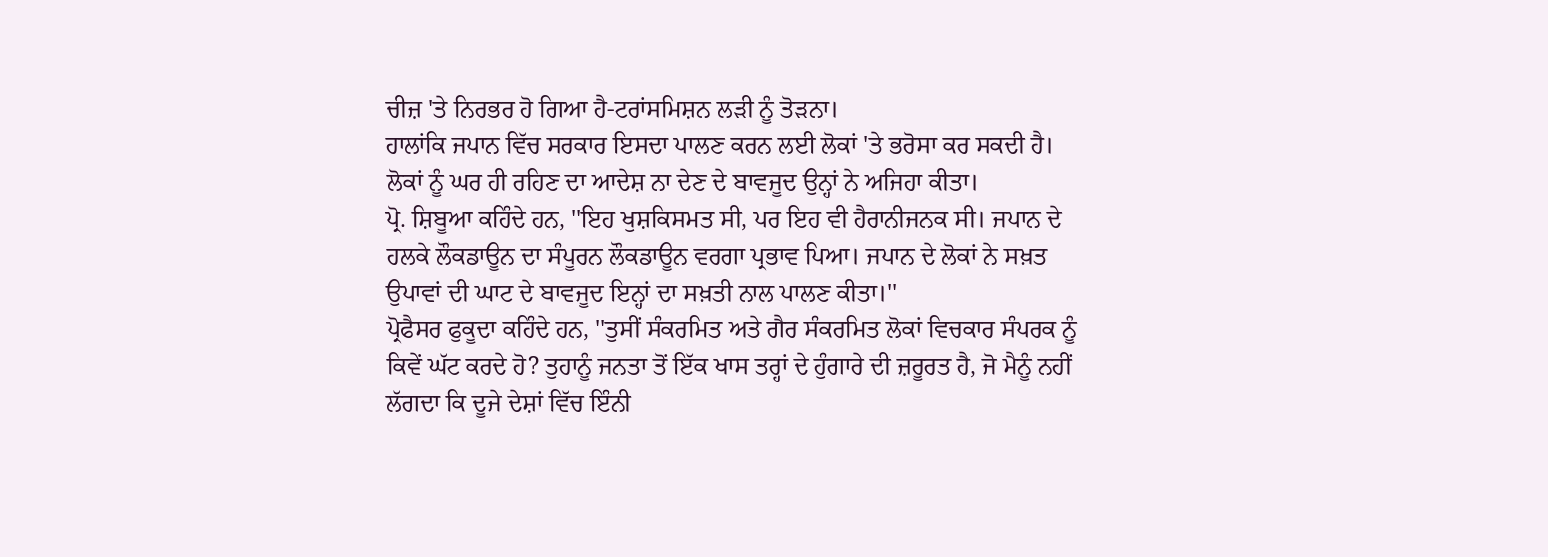ਚੀਜ਼ 'ਤੇ ਨਿਰਭਰ ਹੋ ਗਿਆ ਹੈ-ਟਰਾਂਸਮਿਸ਼ਨ ਲੜੀ ਨੂੰ ਤੋੜਨਾ।
ਹਾਲਾਂਕਿ ਜਪਾਨ ਵਿੱਚ ਸਰਕਾਰ ਇਸਦਾ ਪਾਲਣ ਕਰਨ ਲਈ ਲੋਕਾਂ 'ਤੇ ਭਰੋਸਾ ਕਰ ਸਕਦੀ ਹੈ।
ਲੋਕਾਂ ਨੂੰ ਘਰ ਹੀ ਰਹਿਣ ਦਾ ਆਦੇਸ਼ ਨਾ ਦੇਣ ਦੇ ਬਾਵਜੂਦ ਉਨ੍ਹਾਂ ਨੇ ਅਜਿਹਾ ਕੀਤਾ।
ਪ੍ਰੋ. ਸ਼ਿਬੂਆ ਕਹਿੰਦੇ ਹਨ, ''ਇਹ ਖੁਸ਼ਕਿਸਮਤ ਸੀ, ਪਰ ਇਹ ਵੀ ਹੈਰਾਨੀਜਨਕ ਸੀ। ਜਪਾਨ ਦੇ ਹਲਕੇ ਲੌਕਡਾਊਨ ਦਾ ਸੰਪੂਰਨ ਲੌਕਡਾਊਨ ਵਰਗਾ ਪ੍ਰਭਾਵ ਪਿਆ। ਜਪਾਨ ਦੇ ਲੋਕਾਂ ਨੇ ਸਖ਼ਤ ਉਪਾਵਾਂ ਦੀ ਘਾਟ ਦੇ ਬਾਵਜੂਦ ਇਨ੍ਹਾਂ ਦਾ ਸਖ਼ਤੀ ਨਾਲ ਪਾਲਣ ਕੀਤਾ।''
ਪ੍ਰੋਫੈਸਰ ਫੁਕੂਦਾ ਕਹਿੰਦੇ ਹਨ, ''ਤੁਸੀਂ ਸੰਕਰਮਿਤ ਅਤੇ ਗੈਰ ਸੰਕਰਮਿਤ ਲੋਕਾਂ ਵਿਚਕਾਰ ਸੰਪਰਕ ਨੂੰ ਕਿਵੇਂ ਘੱਟ ਕਰਦੇ ਹੋ? ਤੁਹਾਨੂੰ ਜਨਤਾ ਤੋਂ ਇੱਕ ਖਾਸ ਤਰ੍ਹਾਂ ਦੇ ਹੁੰਗਾਰੇ ਦੀ ਜ਼ਰੂਰਤ ਹੈ, ਜੋ ਮੈਨੂੰ ਨਹੀਂ ਲੱਗਦਾ ਕਿ ਦੂਜੇ ਦੇਸ਼ਾਂ ਵਿੱਚ ਇੰਨੀ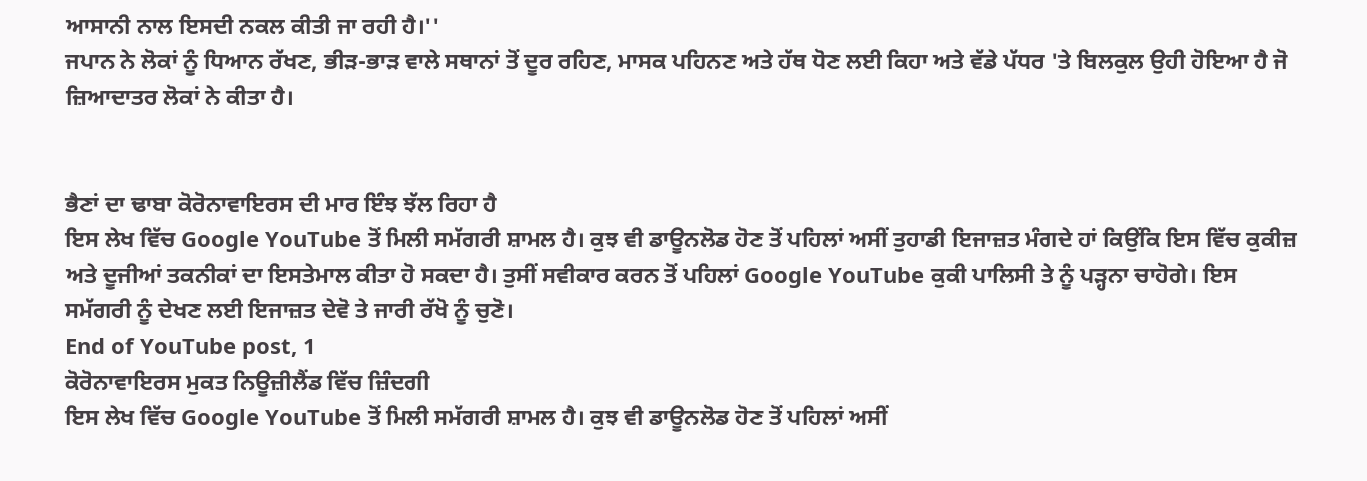ਆਸਾਨੀ ਨਾਲ ਇਸਦੀ ਨਕਲ ਕੀਤੀ ਜਾ ਰਹੀ ਹੈ।''
ਜਪਾਨ ਨੇ ਲੋਕਾਂ ਨੂੰ ਧਿਆਨ ਰੱਖਣ, ਭੀੜ-ਭਾੜ ਵਾਲੇ ਸਥਾਨਾਂ ਤੋਂ ਦੂਰ ਰਹਿਣ, ਮਾਸਕ ਪਹਿਨਣ ਅਤੇ ਹੱਥ ਧੋਣ ਲਈ ਕਿਹਾ ਅਤੇ ਵੱਡੇ ਪੱਧਰ 'ਤੇ ਬਿਲਕੁਲ ਉਹੀ ਹੋਇਆ ਹੈ ਜੋ ਜ਼ਿਆਦਾਤਰ ਲੋਕਾਂ ਨੇ ਕੀਤਾ ਹੈ।


ਭੈਣਾਂ ਦਾ ਢਾਬਾ ਕੋਰੋਨਾਵਾਇਰਸ ਦੀ ਮਾਰ ਇੰਝ ਝੱਲ ਰਿਹਾ ਹੈ
ਇਸ ਲੇਖ ਵਿੱਚ Google YouTube ਤੋਂ ਮਿਲੀ ਸਮੱਗਰੀ ਸ਼ਾਮਲ ਹੈ। ਕੁਝ ਵੀ ਡਾਊਨਲੋਡ ਹੋਣ ਤੋਂ ਪਹਿਲਾਂ ਅਸੀਂ ਤੁਹਾਡੀ ਇਜਾਜ਼ਤ ਮੰਗਦੇ ਹਾਂ ਕਿਉਂਕਿ ਇਸ ਵਿੱਚ ਕੁਕੀਜ਼ ਅਤੇ ਦੂਜੀਆਂ ਤਕਨੀਕਾਂ ਦਾ ਇਸਤੇਮਾਲ ਕੀਤਾ ਹੋ ਸਕਦਾ ਹੈ। ਤੁਸੀਂ ਸਵੀਕਾਰ ਕਰਨ ਤੋਂ ਪਹਿਲਾਂ Google YouTube ਕੁਕੀ ਪਾਲਿਸੀ ਤੇ ਨੂੰ ਪੜ੍ਹਨਾ ਚਾਹੋਗੇ। ਇਸ ਸਮੱਗਰੀ ਨੂੰ ਦੇਖਣ ਲਈ ਇਜਾਜ਼ਤ ਦੇਵੋ ਤੇ ਜਾਰੀ ਰੱਖੋ ਨੂੰ ਚੁਣੋ।
End of YouTube post, 1
ਕੋਰੋਨਾਵਾਇਰਸ ਮੁਕਤ ਨਿਊਜ਼ੀਲੈਂਡ ਵਿੱਚ ਜ਼ਿੰਦਗੀ
ਇਸ ਲੇਖ ਵਿੱਚ Google YouTube ਤੋਂ ਮਿਲੀ ਸਮੱਗਰੀ ਸ਼ਾਮਲ ਹੈ। ਕੁਝ ਵੀ ਡਾਊਨਲੋਡ ਹੋਣ ਤੋਂ ਪਹਿਲਾਂ ਅਸੀਂ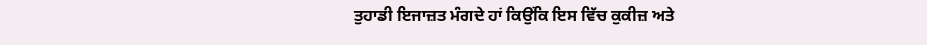ਤੁਹਾਡੀ ਇਜਾਜ਼ਤ ਮੰਗਦੇ ਹਾਂ ਕਿਉਂਕਿ ਇਸ ਵਿੱਚ ਕੁਕੀਜ਼ ਅਤੇ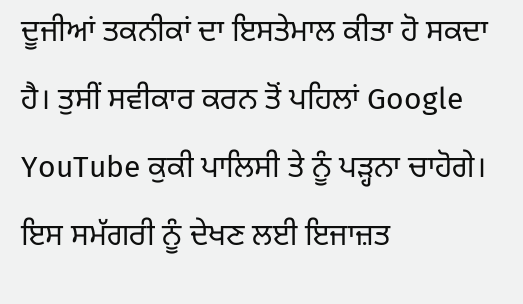ਦੂਜੀਆਂ ਤਕਨੀਕਾਂ ਦਾ ਇਸਤੇਮਾਲ ਕੀਤਾ ਹੋ ਸਕਦਾ ਹੈ। ਤੁਸੀਂ ਸਵੀਕਾਰ ਕਰਨ ਤੋਂ ਪਹਿਲਾਂ Google YouTube ਕੁਕੀ ਪਾਲਿਸੀ ਤੇ ਨੂੰ ਪੜ੍ਹਨਾ ਚਾਹੋਗੇ। ਇਸ ਸਮੱਗਰੀ ਨੂੰ ਦੇਖਣ ਲਈ ਇਜਾਜ਼ਤ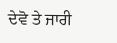ਦੇਵੋ ਤੇ ਜਾਰੀ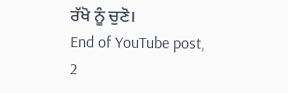ਰੱਖੋ ਨੂੰ ਚੁਣੋ।
End of YouTube post, 2